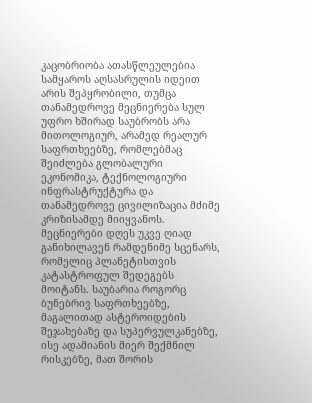კაცობრიობა ათასწლეულებია სამყაროს აღსასრულის იდეით არის შეპყრობილი, თუმცა თანამედროვე მეცნიერება სულ უფრო ხშირად საუბრობს არა მითოლოგიურ, არამედ რეალურ საფრთხეებზე, რომლებმაც შეიძლება გლობალური ეკონომიკა, ტექნოლოგიური ინფრასტრუქტურა და თანამედროვე ცივილიზაცია მძიმე კრიზისამდე მიიყვანოს. მეცნიერები დღეს უკვე ღიად განიხილავენ რამდენიმე სცენარს, რომელიც პლანეტისთვის კატასტროფულ შედეგებს მოიტანს. საუბარია როგორც ბუნებრივ საფრთხეებზე, მაგალითად ასტეროიდების შეჯახებაზე და სუპერვულკანებზე, ისე ადამიანის მიერ შექმნილ რისკებზე, მათ შორის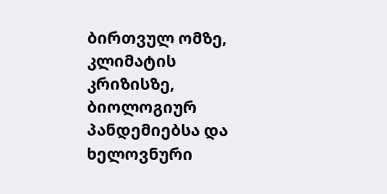ბირთვულ ომზე, კლიმატის კრიზისზე, ბიოლოგიურ პანდემიებსა და ხელოვნური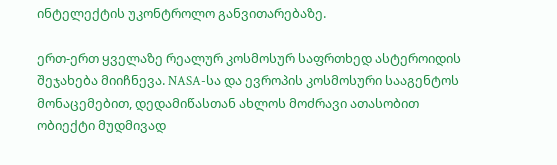ინტელექტის უკონტროლო განვითარებაზე.

ერთ-ერთ ყველაზე რეალურ კოსმოსურ საფრთხედ ასტეროიდის შეჯახება მიიჩნევა. NASA-სა და ევროპის კოსმოსური სააგენტოს მონაცემებით, დედამიწასთან ახლოს მოძრავი ათასობით ობიექტი მუდმივად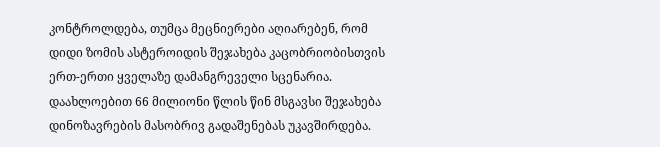კონტროლდება, თუმცა მეცნიერები აღიარებენ, რომ დიდი ზომის ასტეროიდის შეჯახება კაცობრიობისთვის ერთ-ერთი ყველაზე დამანგრეველი სცენარია. დაახლოებით 66 მილიონი წლის წინ მსგავსი შეჯახება დინოზავრების მასობრივ გადაშენებას უკავშირდება.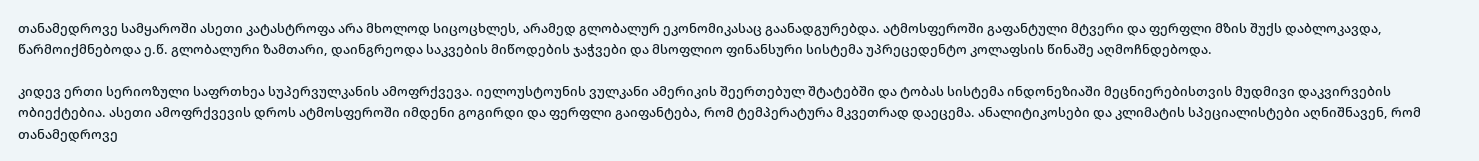თანამედროვე სამყაროში ასეთი კატასტროფა არა მხოლოდ სიცოცხლეს, არამედ გლობალურ ეკონომიკასაც გაანადგურებდა. ატმოსფეროში გაფანტული მტვერი და ფერფლი მზის შუქს დაბლოკავდა, წარმოიქმნებოდა ე.წ. გლობალური ზამთარი, დაინგრეოდა საკვების მიწოდების ჯაჭვები და მსოფლიო ფინანსური სისტემა უპრეცედენტო კოლაფსის წინაშე აღმოჩნდებოდა.

კიდევ ერთი სერიოზული საფრთხეა სუპერვულკანის ამოფრქვევა. იელოუსტოუნის ვულკანი ამერიკის შეერთებულ შტატებში და ტობას სისტემა ინდონეზიაში მეცნიერებისთვის მუდმივი დაკვირვების ობიექტებია. ასეთი ამოფრქვევის დროს ატმოსფეროში იმდენი გოგირდი და ფერფლი გაიფანტება, რომ ტემპერატურა მკვეთრად დაეცემა. ანალიტიკოსები და კლიმატის სპეციალისტები აღნიშნავენ, რომ თანამედროვე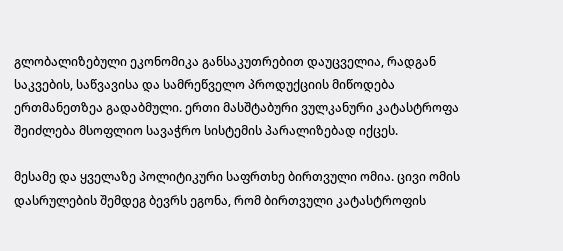გლობალიზებული ეკონომიკა განსაკუთრებით დაუცველია, რადგან საკვების, საწვავისა და სამრეწველო პროდუქციის მიწოდება ერთმანეთზეა გადაბმული. ერთი მასშტაბური ვულკანური კატასტროფა შეიძლება მსოფლიო სავაჭრო სისტემის პარალიზებად იქცეს.

მესამე და ყველაზე პოლიტიკური საფრთხე ბირთვული ომია. ცივი ომის დასრულების შემდეგ ბევრს ეგონა, რომ ბირთვული კატასტროფის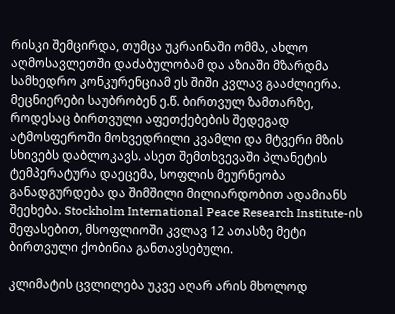რისკი შემცირდა, თუმცა უკრაინაში ომმა, ახლო აღმოსავლეთში დაძაბულობამ და აზიაში მზარდმა სამხედრო კონკურენციამ ეს შიში კვლავ გააძლიერა. მეცნიერები საუბრობენ ე.წ. ბირთვულ ზამთარზე, როდესაც ბირთვული აფეთქებების შედეგად ატმოსფეროში მოხვედრილი კვამლი და მტვერი მზის სხივებს დაბლოკავს. ასეთ შემთხვევაში პლანეტის ტემპერატურა დაეცემა, სოფლის მეურნეობა განადგურდება და შიმშილი მილიარდობით ადამიანს შეეხება. Stockholm International Peace Research Institute-ის შეფასებით, მსოფლიოში კვლავ 12 ათასზე მეტი ბირთვული ქობინია განთავსებული.

კლიმატის ცვლილება უკვე აღარ არის მხოლოდ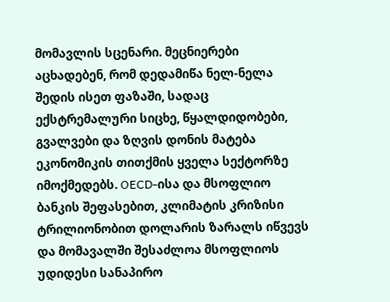მომავლის სცენარი. მეცნიერები აცხადებენ, რომ დედამიწა ნელ-ნელა შედის ისეთ ფაზაში, სადაც ექსტრემალური სიცხე, წყალდიდობები, გვალვები და ზღვის დონის მატება ეკონომიკის თითქმის ყველა სექტორზე იმოქმედებს. OECD-ისა და მსოფლიო ბანკის შეფასებით, კლიმატის კრიზისი ტრილიონობით დოლარის ზარალს იწვევს და მომავალში შესაძლოა მსოფლიოს უდიდესი სანაპირო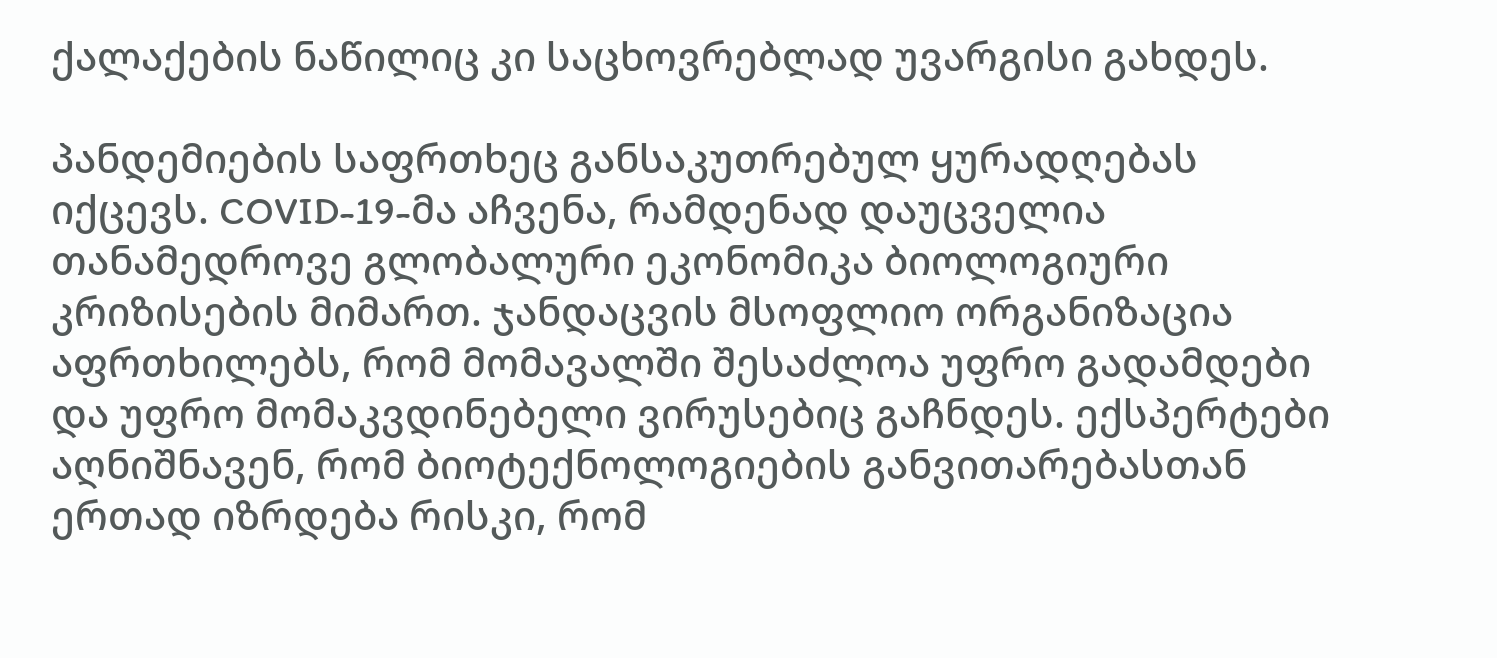ქალაქების ნაწილიც კი საცხოვრებლად უვარგისი გახდეს.

პანდემიების საფრთხეც განსაკუთრებულ ყურადღებას იქცევს. COVID-19-მა აჩვენა, რამდენად დაუცველია თანამედროვე გლობალური ეკონომიკა ბიოლოგიური კრიზისების მიმართ. ჯანდაცვის მსოფლიო ორგანიზაცია აფრთხილებს, რომ მომავალში შესაძლოა უფრო გადამდები და უფრო მომაკვდინებელი ვირუსებიც გაჩნდეს. ექსპერტები აღნიშნავენ, რომ ბიოტექნოლოგიების განვითარებასთან ერთად იზრდება რისკი, რომ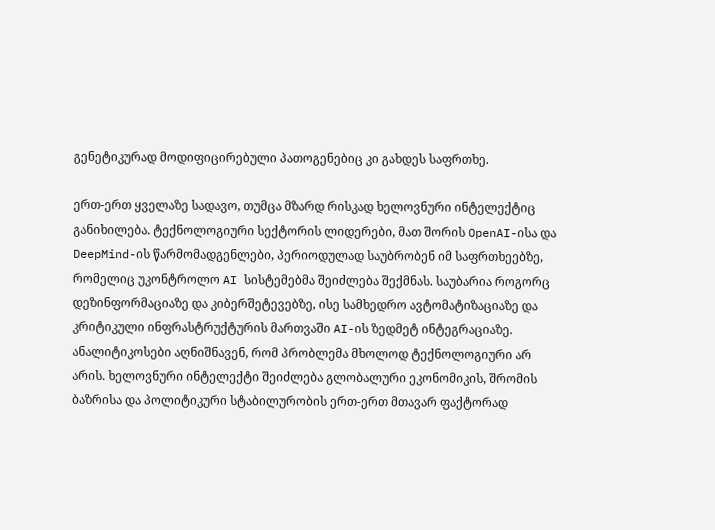გენეტიკურად მოდიფიცირებული პათოგენებიც კი გახდეს საფრთხე.

ერთ-ერთ ყველაზე სადავო, თუმცა მზარდ რისკად ხელოვნური ინტელექტიც განიხილება. ტექნოლოგიური სექტორის ლიდერები, მათ შორის OpenAI-ისა და DeepMind-ის წარმომადგენლები, პერიოდულად საუბრობენ იმ საფრთხეებზე, რომელიც უკონტროლო AI სისტემებმა შეიძლება შექმნას. საუბარია როგორც დეზინფორმაციაზე და კიბერშეტევებზე, ისე სამხედრო ავტომატიზაციაზე და კრიტიკული ინფრასტრუქტურის მართვაში AI-ის ზედმეტ ინტეგრაციაზე. ანალიტიკოსები აღნიშნავენ, რომ პრობლემა მხოლოდ ტექნოლოგიური არ არის. ხელოვნური ინტელექტი შეიძლება გლობალური ეკონომიკის, შრომის ბაზრისა და პოლიტიკური სტაბილურობის ერთ-ერთ მთავარ ფაქტორად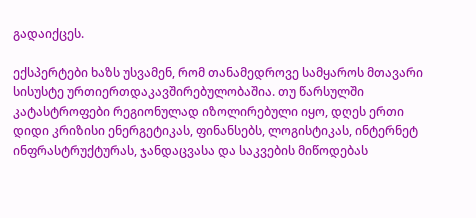გადაიქცეს.

ექსპერტები ხაზს უსვამენ, რომ თანამედროვე სამყაროს მთავარი სისუსტე ურთიერთდაკავშირებულობაშია. თუ წარსულში კატასტროფები რეგიონულად იზოლირებული იყო, დღეს ერთი დიდი კრიზისი ენერგეტიკას, ფინანსებს, ლოგისტიკას, ინტერნეტ ინფრასტრუქტურას, ჯანდაცვასა და საკვების მიწოდებას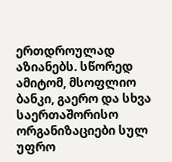ერთდროულად აზიანებს. სწორედ ამიტომ, მსოფლიო ბანკი, გაერო და სხვა საერთაშორისო ორგანიზაციები სულ უფრო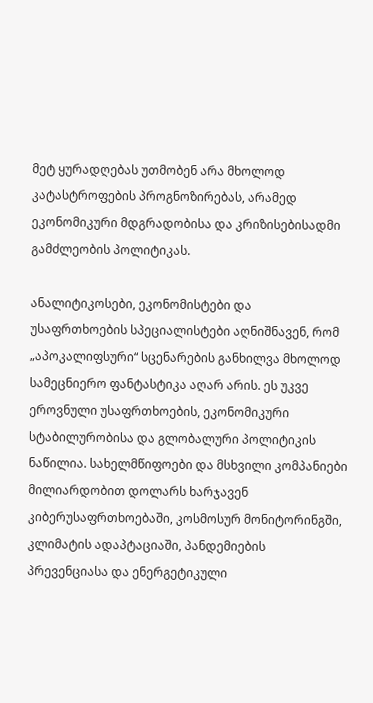მეტ ყურადღებას უთმობენ არა მხოლოდ კატასტროფების პროგნოზირებას, არამედ ეკონომიკური მდგრადობისა და კრიზისებისადმი გამძლეობის პოლიტიკას.

ანალიტიკოსები, ეკონომისტები და უსაფრთხოების სპეციალისტები აღნიშნავენ, რომ „აპოკალიფსური“ სცენარების განხილვა მხოლოდ სამეცნიერო ფანტასტიკა აღარ არის. ეს უკვე ეროვნული უსაფრთხოების, ეკონომიკური სტაბილურობისა და გლობალური პოლიტიკის ნაწილია. სახელმწიფოები და მსხვილი კომპანიები მილიარდობით დოლარს ხარჯავენ კიბერუსაფრთხოებაში, კოსმოსურ მონიტორინგში, კლიმატის ადაპტაციაში, პანდემიების პრევენციასა და ენერგეტიკული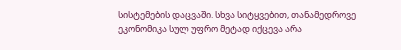სისტემების დაცვაში. სხვა სიტყვებით, თანამედროვე ეკონომიკა სულ უფრო მეტად იქცევა არა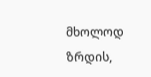მხოლოდ ზრდის,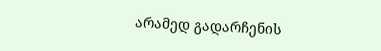არამედ გადარჩენის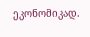ეკონომიკად.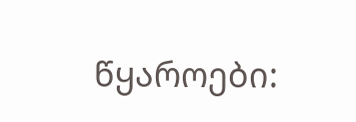წყაროები: